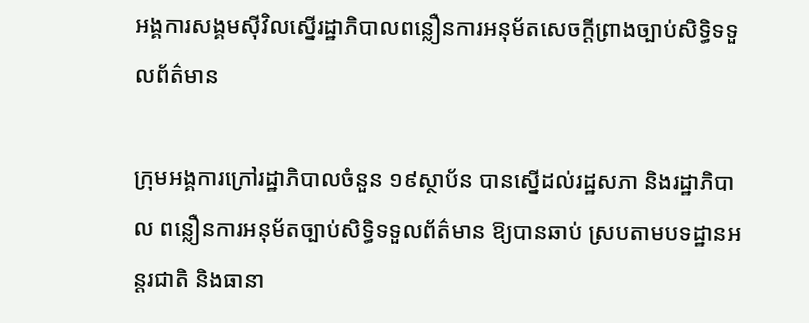អង្គការសង្គមស៊ីវិលស្នើរដ្ឋាភិបាលពន្លឿនការអនុម័តសេចក្តីព្រាងច្បាប់សិទ្ធិទទួលព័ត៌មាន

ក្រុមអង្គការក្រៅរដ្ឋាភិបាលចំនួន ១៩ស្ថាប័ន បានស្នើដល់រដ្ឋសភា និងរដ្ឋាភិបាល ពន្លឿនការអនុម័តច្បាប់សិទ្ធិទទួលព័ត៌មាន ឱ្យបានឆាប់ ស្របតាមបទដ្ឋានអន្តរជាតិ និងធានា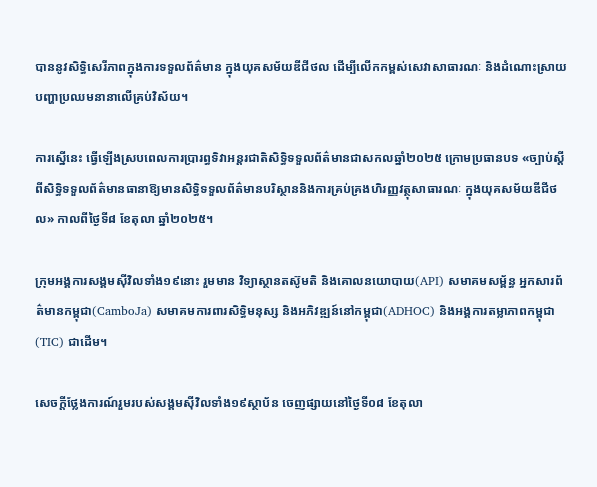បាននូវសិទ្ធិសេរីភាពក្នុងការទទួលព័ត៌មាន ក្នុងយុគសម័យឌីជីថល ដើម្បីលើកកម្ពស់សេវាសាធារណៈ និងដំណោះស្រាយបញ្ហាប្រឈមនានាលើគ្រប់វិស័យ។

ការស្នើនេះ ធ្វើឡើងស្របពេលការប្រារព្ធទិវាអន្តរជាតិសិទ្ធិទទួលព័ត៌មានជាសកលឆ្នាំ២០២៥ ក្រោមប្រធានបទ «ច្បាប់ស្ដីពីសិទ្ធិទទួលព័ត៌មានធានាឱ្យមានសិទ្ធិទទួលព័ត៌មានបរិស្ថាននិងការគ្រប់គ្រងហិរញ្ញវត្ថុសាធារណៈ ក្នុងយុគសម័យឌីជីថល» កាលពីថ្ងៃទី៨ ខែតុលា ឆ្នាំ២០២៥។

ក្រុមអង្គការសង្គមស៊ីវិលទាំង១៩នោះ រួមមាន វិទ្យាស្ថានតស៊ូមតិ និងគោលនយោបាយ(API) សមាគមសម្ព័ន្ធ អ្នកសារព័ត៌មានកម្ពុជា(CamboJa) សមាគមការពារសិទ្ធិមនុស្ស និងអភិវឌ្ឍន៍នៅកម្ពុជា(ADHOC) និងអង្គការតម្លាភាពកម្ពុជា(TIC) ជាដើម។

សេចក្តីថ្លែងការណ៍រួមរបស់សង្គមស៊ីវិលទាំង១៩ស្ថាប័ន ចេញផ្សាយនៅថ្ងៃទី០៨ ខែតុលា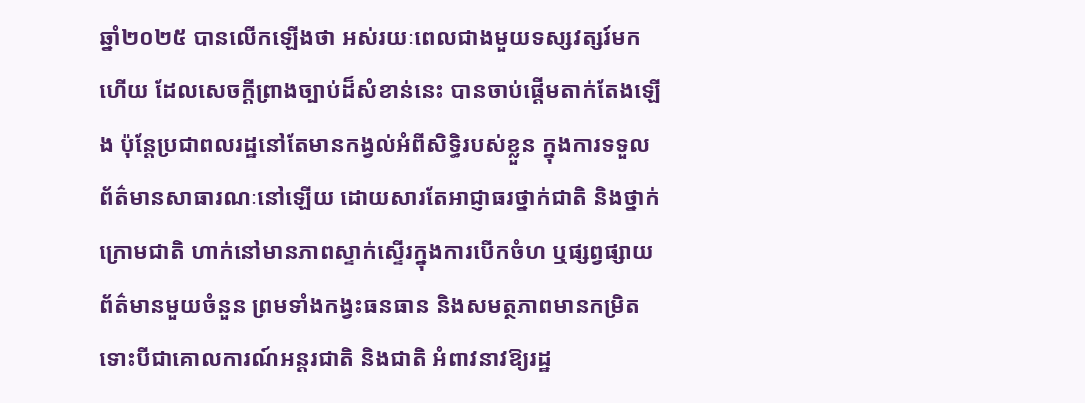ឆ្នាំ២០២៥ បានលើកឡើងថា អស់រយៈពេលជាងមួយទស្សវត្សរ៍មកហើយ ដែលសេចក្តីព្រាងច្បាប់ដ៏សំខាន់នេះ បានចាប់ផ្តើមតាក់តែងឡើង ប៉ុន្តែប្រជាពលរដ្ឋនៅតែមានកង្វល់អំពីសិទ្ធិរបស់ខ្លួន ក្នុងការទទួលព័ត៌មានសាធារណៈនៅឡើយ ដោយសារតែអាជ្ញាធរថ្នាក់ជាតិ និងថ្នាក់ក្រោមជាតិ ហាក់នៅមានភាពស្ទាក់ស្ទើរក្នុងការបើកចំហ ឬផ្សព្វផ្សាយព័ត៌មានមួយចំនួន ព្រមទាំងកង្វះធនធាន និងសមត្ថភាពមានកម្រិត ទោះបីជាគោលការណ៍អន្តរជាតិ និងជាតិ អំពាវនាវឱ្យរដ្ឋ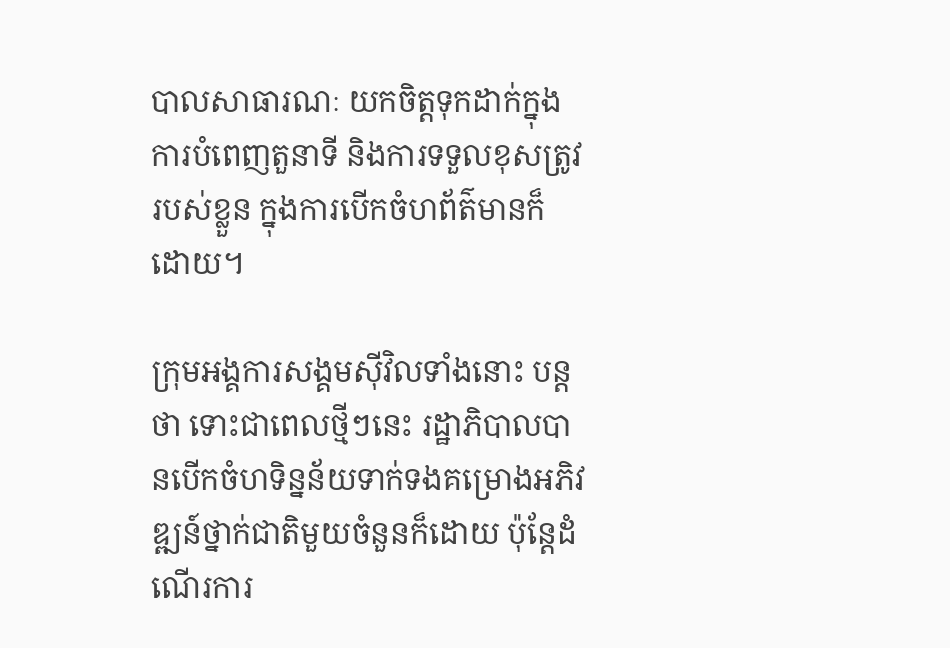បាលសាធារណៈ យកចិត្តទុកដាក់ក្នុងការបំពេញតួនាទី និងការទទួលខុសត្រូវរបស់ខ្លួន ក្នុងការបើកចំហព័ត៌មានក៏ដោយ។

ក្រុមអង្គការសង្គមស៊ីវិលទាំងនោះ បន្តថា ទោះជាពេលថ្មីៗនេះ រដ្ឋាភិបាលបានបើកចំហទិន្នន័យទាក់ទងគម្រោងអភិវឌ្ឍន៍ថ្នាក់ជាតិមួយចំនួនក៏ដោយ ប៉ុន្តែដំណើរការ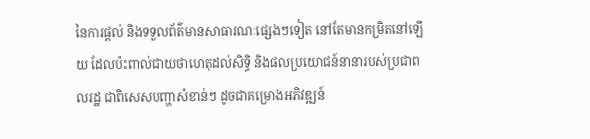នៃការផ្តល់ និងទទួលព័ត៌មានសាធារណៈផ្សេងៗទៀត នៅតែមានកម្រិតនៅឡើយ ដែលប៉ះពាល់ជាយថាហេតុដល់សិទ្ធិ និងផលប្រយោជន៍នានារបស់ប្រជាពលរដ្ឋ ជាពិសេសបញ្ហាសំខាន់ៗ ដូចជាគម្រោងអភិវឌ្ឍន៍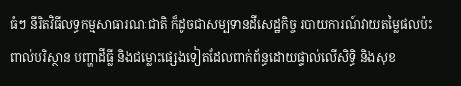ធំៗ នីរិតវិធីលទ្ធកម្មសាធារណៈជាតិ ក៏ដូចជាសម្បទានដីសេដ្ឋកិច្ច របាយការណ៍វាយតម្លៃផលប៉ះពាល់បរិស្ថាន បញ្ហាដីធ្លី និងជម្លោះផ្សេងទៀតដែលពាក់ព័ន្ធដោយផ្ទាល់លើសិទ្ធិ និងសុខ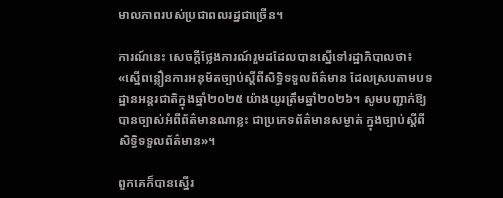មាលភាពរបស់ប្រជាពលរដ្ឋជាច្រើន។

ការណ៍នេះ សេចក្ដីថ្លែងការណ៍រួមដដែលបានស្នើទៅរដ្ឋាភិបាលថា៖ «ស្នើពន្លឿនការអនុម័តច្បាប់ស្តីពីសិទ្ធិទទួលព័ត៌មាន ដែលស្របតាមបទដ្ឋានអន្តរជាតិក្នុងឆ្នាំ២០២៥ យ៉ាងយូរត្រឹមឆ្នាំ២០២៦។ សូមបញ្ជាក់ឱ្យបានច្បាស់អំពីព័ត៌មានណាខ្លះ ជាប្រភេទព័ត៌មានសម្ងាត់ ក្នុងច្បាប់ស្ដីពីសិទ្ធិទទួលព័ត៌មាន»។

ពួកគេក៏បានស្នើរ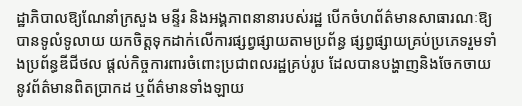ដ្ឋាភិបាលឱ្យណែនាំក្រសួង មន្ទីរ និងអង្គភាពនានារបស់រដ្ឋ បើកចំហព័ត៌មានសាធារណៈឱ្យបានទូលំទូលាយ យកចិត្តទុកដាក់លើការផ្សព្វផ្សាយតាមប្រព័ន្ធ ផ្សព្វផ្សាយគ្រប់ប្រភេទរួមទាំងប្រព័ន្ធឌីជីថល ផ្ដល់កិច្ចការពារចំពោះប្រជាពលរដ្ឋគ្រប់រូប ដែលបានបង្ហាញនិងចែកចាយនូវព័ត៌មានពិតប្រាកដ ឬព័ត៌មានទាំងឡាយ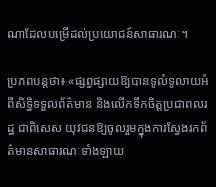ណាដែលបម្រើដល់ប្រយោជន៍សាធារណៈ។

ប្រភពបន្តថា៖ «ផ្សព្វផ្សាយឱ្យបានទូលំទូលាយអំពីសិទ្ធិទទួលព័ត៌មាន និងលើកទឹកចិត្តប្រជាពលរដ្ឋ ជាពិសេស យុវជនឱ្យចូលរួមក្នុងការស្វែងរកព័ត៌មានសាធារណៈទាំងឡាយ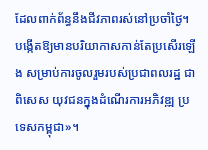ដែលពាក់ព័ន្ធនឹងជីវភាពរស់នៅប្រចាំថ្ងៃ។ បង្កើតឱ្យមានបរិយាកាសកាន់តែប្រសើរឡើង សម្រាប់ការចូលរួមរបស់ប្រជាពលរដ្ឋ ជាពិសេស យុវជនក្នុងដំណើរការអភិវឌ្ឍ ប្រទេសកម្ពុជា»។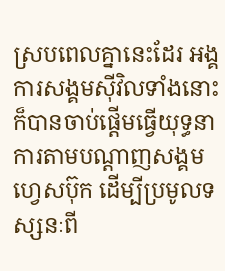ស្របពេលគ្នានេះដែរ អង្គការសង្គមស៊ីវិលទាំងនោះ ក៏បានចាប់ផ្តើមធ្វើយុទ្ធនាការតាមបណ្តាញសង្គមហ្វេសប៊ុក ដើម្បីប្រមូលទស្សនៈពី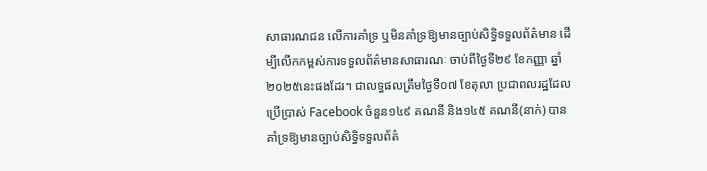សាធារណជន លើការគាំទ្រ ឬមិនគាំទ្រឱ្យមានច្បាប់សិទ្ធិទទួលព័ត៌មាន ដើម្បីលើកកម្ពស់ការទទួលព័ត៌មានសាធារណៈ ចាប់ពីថ្ងៃទី២៩ ខែកញ្ញា ឆ្នាំ២០២៥នេះផងដែរ។ ជាលទ្ធផលត្រឹមថ្ងៃទី០៧ ខែតុលា ប្រជាពលរដ្ឋដែលប្រើប្រាស់ Facebook ចំនួន១៤៩ គណនី និង១៤៥ គណនី(នាក់) បានគាំទ្រឱ្យមានច្បាប់សិទ្ធិទទួលព័ត៌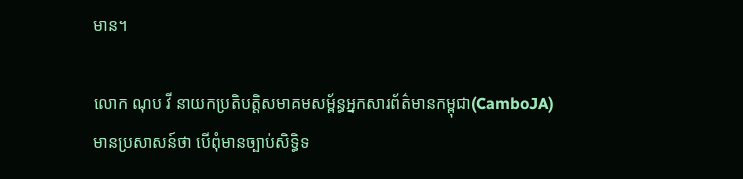មាន។

លោក ណុប វី នាយកប្រតិបត្តិសមាគមសម្ព័ន្ធអ្នកសារព័ត៌មានកម្ពុជា(CamboJA) មានប្រសាសន៍ថា បើពុំមានច្បាប់សិទ្ធិទ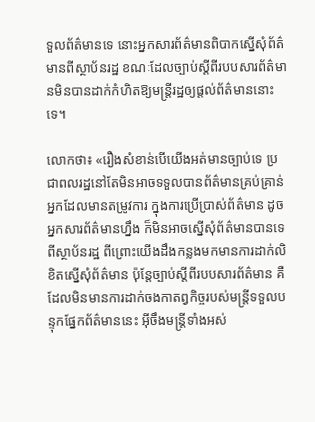ទួលព័ត៌មានទេ នោះអ្នកសារព័ត៌មានពិបាកស្នើសុំព័ត៌មានពីស្ថាប័នរដ្ឋ ខណៈដែលច្បាប់ស្ដីពីរបបសារព័ត៌មានមិនបានដាក់កំហិតឱ្យមន្ត្រីរដ្ឋឲ្យផ្តល់ព័ត៌មាននោះទេ។

លោកថា៖ «រឿងសំខាន់បើយើងអត់មានច្បាប់ទេ ប្រជាពលរដ្ឋនៅតែមិនអាចទទួលបានព័ត៌មានគ្រប់គ្រាន់អ្នកដែលមានតម្រូវការ ក្នុងការប្រើប្រាស់ព័ត៌មាន ដូចអ្នកសារព័ត៌មានហ្នឹង ក៏មិនអាចស្នើសុំព័ត៌មានបានទេពីស្ថាប័នរដ្ឋ ពីព្រោះយើងដឹងកន្លងមកមានការដាក់លិខិតស្នើសុំព័ត៌មាន ប៉ុន្តែច្បាប់ស្ដីពីរបបសារព័ត៌មាន គឺដែលមិនមានការដាក់ចងកាតព្វកិច្ចរបស់មន្ត្រីទទួលបន្ទុកផ្នែកព័ត៌មាននេះ អ៊ីចឹងមន្ត្រីទាំងអស់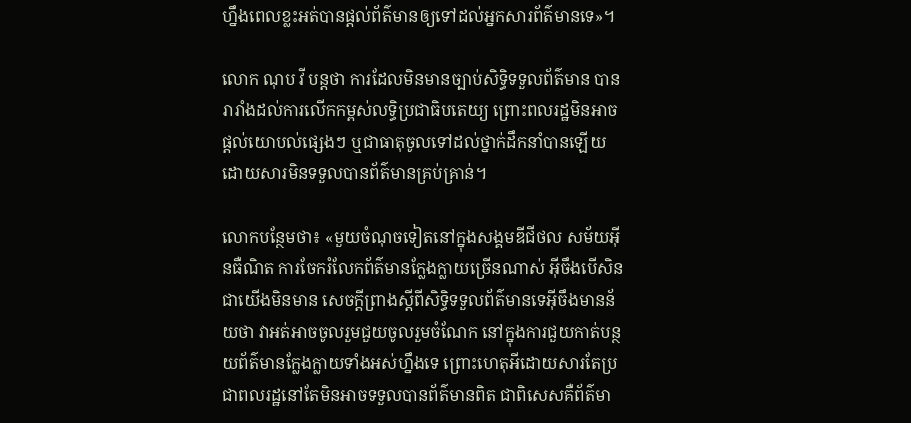ហ្នឹងពេលខ្លះអត់បានផ្តល់ព័ត៌មានឲ្យទៅដល់អ្នកសារព័ត៌មានទេ»។

លោក ណុប វី បន្តថា ការដែលមិនមានច្បាប់សិទ្ធិទទួលព័ត៌មាន បានរារាំងដល់ការលើកកម្ពស់លទ្ធិប្រជាធិបតេយ្យ ព្រោះពលរដ្ឋមិនអាចផ្ដល់យោបល់ផ្សេងៗ ឬជាធាតុចូលទៅដល់ថ្នាក់ដឹកនាំបានឡើយ ដោយសារមិនទទួលបានព័ត៌មានគ្រប់គ្រាន់។

លោកបន្ថែមថា៖ «មួយចំណុចទៀតនៅក្នុងសង្គមឌីជីថល សម័យអ៊ីនធឺណិត ការចែករំលែកព័ត៌មានក្លែងក្លាយច្រើនណាស់ អ៊ីចឹងបើសិនជាយើងមិនមាន សេចក្តីព្រាងស្ដីពីសិទ្ធិទទួលព័ត៌មានទេអ៊ីចឹងមានន័យថា វាអត់អាចចូលរួមជួយចូលរួមចំណែក នៅក្នុងការជួយកាត់បន្ថយព័ត៌មានក្លែងក្លាយទាំងអស់ហ្នឹងទេ ព្រោះហេតុអីដោយសារតែប្រជាពលរដ្ឋនៅតែមិនអាចទទួលបានព័ត៌មានពិត ជាពិសេសគឺព័ត៌មា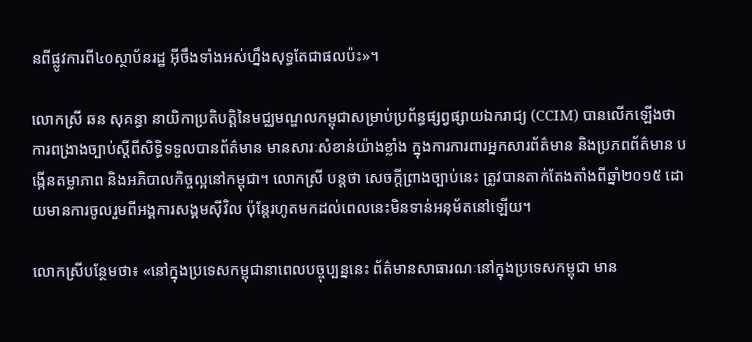នពីផ្លូវការពី៤០ស្ថាប័នរដ្ឋ អ៊ីចឹងទាំងអស់ហ្នឹងសុទ្ធតែជាផលប៉ះ»។

លោកស្រី ឆន សុគន្ធា នាយិកាប្រតិបត្តិនៃមជ្ឈមណ្ឌលកម្ពុជាសម្រាប់ប្រព័ន្ធផ្សព្វផ្សាយឯករាជ្យ (CCIM) បានលើកឡើងថា ការពង្រាងច្បាប់ស្តីពីសិទ្ធិទទួលបានព័ត៌មាន មានសារៈសំខាន់យ៉ាងខ្លាំង ក្នុងការការពារអ្នកសារព័ត៌មាន និងប្រភពព័ត៌មាន បង្កើនតម្លាភាព និងអភិបាលកិច្ចល្អនៅកម្ពុជា។ លោកស្រី បន្តថា សេចក្តីព្រាងច្បាប់នេះ ត្រូវបានតាក់តែងតាំងពីឆ្នាំ២០១៥ ដោយមានការចូលរួមពីអង្គការសង្គមស៊ីវិល ប៉ុន្តែរហូតមកដល់ពេលនេះមិនទាន់អនុម័តនៅឡើយ។

លោកស្រីបន្ថែមថា៖ «នៅក្នុងប្រទេសកម្ពុជានាពេលបច្ចុប្បន្ននេះ ព័ត៌មានសាធារណៈនៅក្នុងប្រទេសកម្ពុជា មាន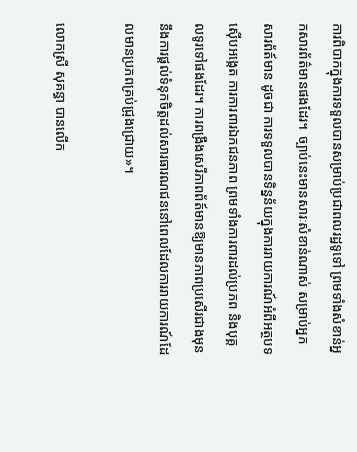ការពិបាកក្នុងការទទួលបានសម្រាប់ប្រជាពលរដ្ឋទូទៅ ព្រមទាំងសំខាន់អ្នកសារព័ត៌មានផងដែរ។  ច្បាប់នេះមានសារៈសំខាន់ណាស់ សម្រាប់អ្នកសារព័ត៍មាន ដូចជា ការទទួលបានទិន្នន័យក្នុងការរាយការណ៍អំពីអត្ថបទស៊ើបអង្កេត ការការពារឯកជនភាព ព្រមទាំងការពារដល់ប្រភព និងបុគ្គលទូរទៅផងដែរ។ ការពង្រឹងសេរីភាពព័ត៍មានឱ្យមានភាពប្រសើរជាងមុន នឹងការផ្តល់ទំនុកចិត្តដល់សារធារណជននៅពេលដែលការរាយការណ៍ដែលមានប្រភពគ្រប់ជ្រុងជ្រោយ»។

លោកស្រី សុគន្ធា បានលើក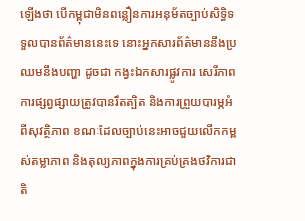ឡើងថា បើកម្ពុជាមិនពន្លឿនការអនុម័តច្បាប់សិទ្ធិទទួលបានព័ត៌មាននេះទេ នោះអ្នកសារព័ត៌មាននឹងប្រឈមនឹងបញ្ហា ដូចជា កង្វះឯកសារផ្លូវការ សេរីភាពការផ្សព្វផ្សាយត្រូវបានរឹតត្បិត និងការព្រួយបារម្ភអំពីសុវត្ថិភាព ខណៈដែលច្បាប់នេះអាចជួយលើកកម្ពស់តម្លាភាព និងតុល្យភាពក្នុងការគ្រប់គ្រងថវិការជាតិ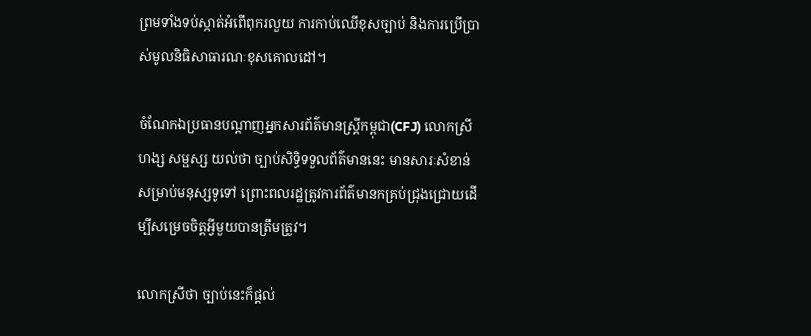ព្រមទាំងទប់ស្កាត់អំពើពុករលួយ ការកាប់ឈើខុសច្បាប់ និងការប្រើប្រាស់មូលនិធិសាធារណៈខុសគោលដៅ។

ចំណែកឯប្រធានបណ្តាញអ្នកសារព័ត៌មានស្ត្រីកម្ពុជា(CFJ) លោកស្រី ហង្ស សម្ផស្ស យល់ថា ច្បាប់សិទ្ធិទទួលព័ត៌មាននេះ មានសារៈសំខាន់សម្រាប់មនុស្សទូទៅ ព្រោះពលរដ្ឋត្រូវការព័ត៌មានកគ្រប់ជ្រុងជ្រោយដើម្បីសម្រេចចិត្តអ្វីមួយបានត្រឹមត្រូវ។

លោកស្រីថា ច្បាប់នេះក៏ផ្ដល់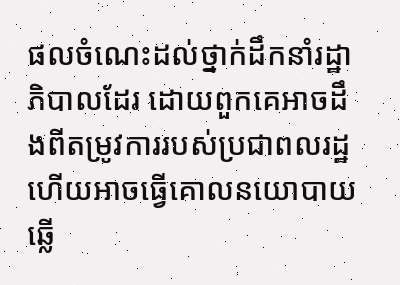ផលចំណេះដល់ថ្នាក់ដឹកនាំរដ្ឋាភិបាលដែរ ដោយពួកគេអាចដឹងពីតម្រូវការរបស់ប្រជាពលរដ្ឋ ហើយអាចធ្វើគោលនយោបាយឆ្លើ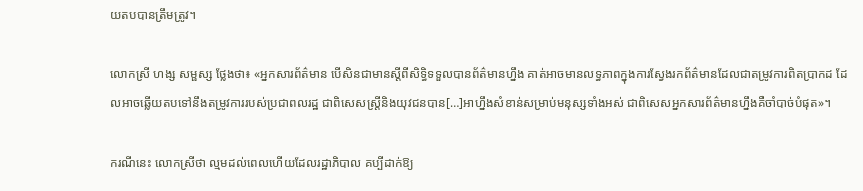យតបបានត្រឹមត្រូវ។

លោកស្រី ហង្ស សម្ផស្ស ថ្លែងថា៖ «អ្នកសារព័ត៌មាន បើសិនជាមានស្ដីពីសិទ្ធិទទួលបានព័ត៌មានហ្នឹង គាត់អាចមានលទ្ធភាពក្នុងការស្វែងរកព័ត៌មានដែលជាតម្រូវការពិតប្រាកដ ដែលអាចឆ្លើយតបទៅនឹងតម្រូវការរបស់ប្រជាពលរដ្ឋ ជាពិសេសស្ត្រីនិងយុវជនបាន[…]អាហ្នឹងសំខាន់សម្រាប់មនុស្សទាំងអស់ ជាពិសេសអ្នកសារព័ត៌មានហ្នឹងគឺចាំបាច់បំផុត»។

ករណីនេះ លោកស្រីថា ល្មមដល់ពេលហើយដែលរដ្ឋាភិបាល គប្បីដាក់ឱ្យ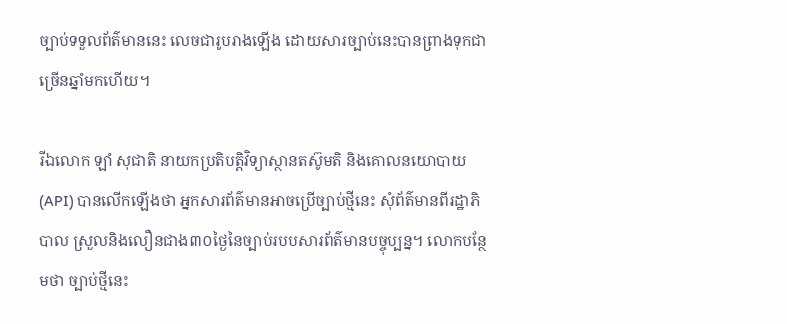ច្បាប់ទទួលព័ត៌មាននេះ លេចជារូបរាងឡើង ដោយសារច្បាប់នេះបានព្រាងទុកជាច្រើនឆ្នាំមកហើយ។

រីឯលោក ឡាំ សុជាតិ នាយកប្រតិបត្តិវិទ្យាស្ថានតស៊ូមតិ និងគោលនយោបាយ (API) បានលើកឡើងថា អ្នកសារព័ត៌មានអាចប្រើច្បាប់ថ្មីនេះ សុំព័ត៌មានពីរដ្ឋាភិបាល ស្រួលនិងលឿនជាង៣០ថ្ងៃនៃច្បាប់របបសារព័ត៌មានបច្ចុប្បន្ន។ លោកបន្ថែមថា ច្បាប់ថ្មីនេះ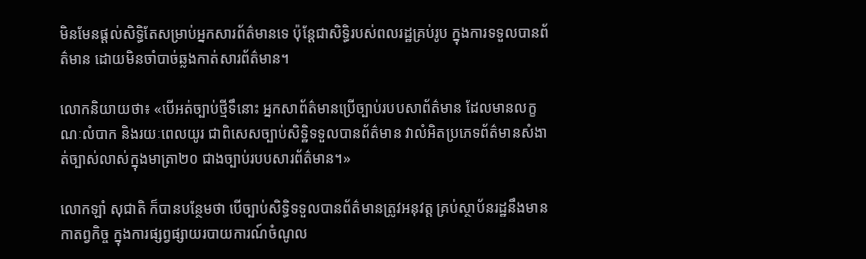មិនមែនផ្តល់សិទ្ធិតែសម្រាប់អ្នកសារព័ត៌មានទេ ប៉ុន្តែជាសិទ្ធិរបស់ពលរដ្ឋគ្រប់រូប ក្នុងការទទួលបានព័ត៌មាន ដោយមិនចាំបាច់ឆ្លងកាត់សារព័ត៌មាន។

លោកនិយាយថា៖ «បើអត់ច្បាប់ថ្មីទឹនោះ អ្នកសាព័ត៌មានប្រើច្បាប់របបសាព័ត៌មាន ដែលមានលក្ខណៈលំបាក និងរយៈពេលយូរ ជាពិសេសច្បាប់សិទ្ឋិទទួលបានព័ត៌មាន វាលំអិតប្រភេទព័ត៌មានសំងាត់ច្បាស់លាស់ក្នុងមាត្រា២០ ជាងច្បាប់របបសារព័ត៌មាន។»

លោកឡាំ សុជាតិ ក៏បានបន្ថែមថា បើច្បាប់សិទ្ធិទទួលបានព័ត៌មានត្រូវអនុវត្ត គ្រប់ស្ថាប័នរដ្ឋនឹងមានកាតព្វកិច្ច ក្នុងការផ្សព្វផ្សាយរបាយការណ៍ចំណូល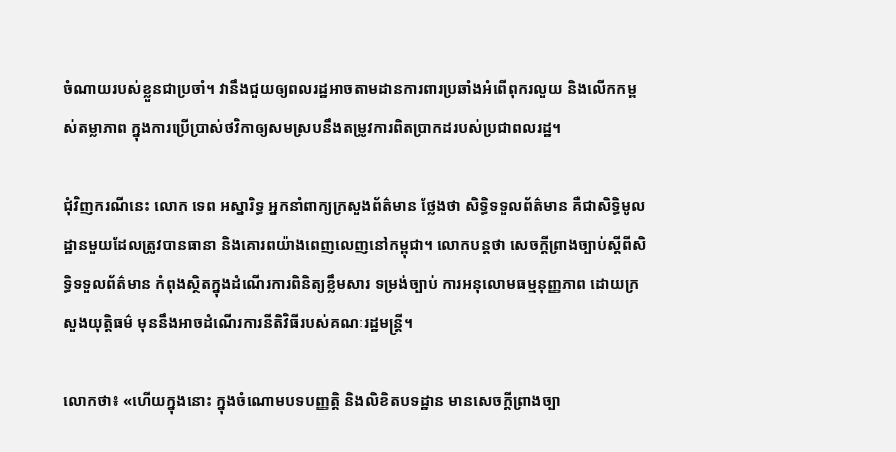ចំណាយរបស់ខ្លួនជាប្រចាំ។ វានឹងជួយឲ្យពលរដ្ឋអាចតាមដានការពារប្រឆាំងអំពើពុករលួយ និងលើកកម្ពស់តម្លាភាព ក្នុងការប្រើប្រាស់ថវិកាឲ្យសមស្របនឹងតម្រូវការពិតប្រាកដរបស់ប្រជាពលរដ្ឋ។

ជុំវិញករណីនេះ លោក ទេព អស្នារិទ្ធ អ្នកនាំពាក្យក្រសួងព័ត៌មាន ថ្លែងថា សិទ្ធិទទួលព័ត៌មាន គឺជាសិទ្ធិមូលដ្ឋានមួយដែលត្រូវបានធានា និងគោរពយ៉ាងពេញលេញនៅកម្ពុជា។ លោកបន្តថា សេចក្តីព្រាងច្បាប់ស្តីពីសិទ្ធិទទួលព័ត៌មាន កំពុងស្ថិតក្នុងដំណើរការពិនិត្យខ្លឹមសារ ទម្រង់ច្បាប់ ការអនុលោមធម្មនុញ្ញភាព ដោយក្រសួងយុត្តិធម៌ មុននឹងអាចដំណើរការនីតិវិធីរបស់គណៈរដ្ឋមន្ត្រី។

លោកថា៖ «ហើយក្នុងនោះ ក្នុងចំណោមបទបញ្ញត្តិ និងលិខិតបទដ្ឋាន មានសេចក្តីព្រាងច្បា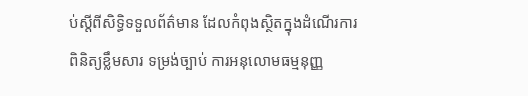ប់ស្តីពីសិទ្ធិទទួលព័ត៌មាន ដែលកំពុងស្ថិតក្នុងដំណើរការពិនិត្យខ្លឹមសារ ទម្រង់ច្បាប់ ការអនុលោមធម្មនុញ្ញ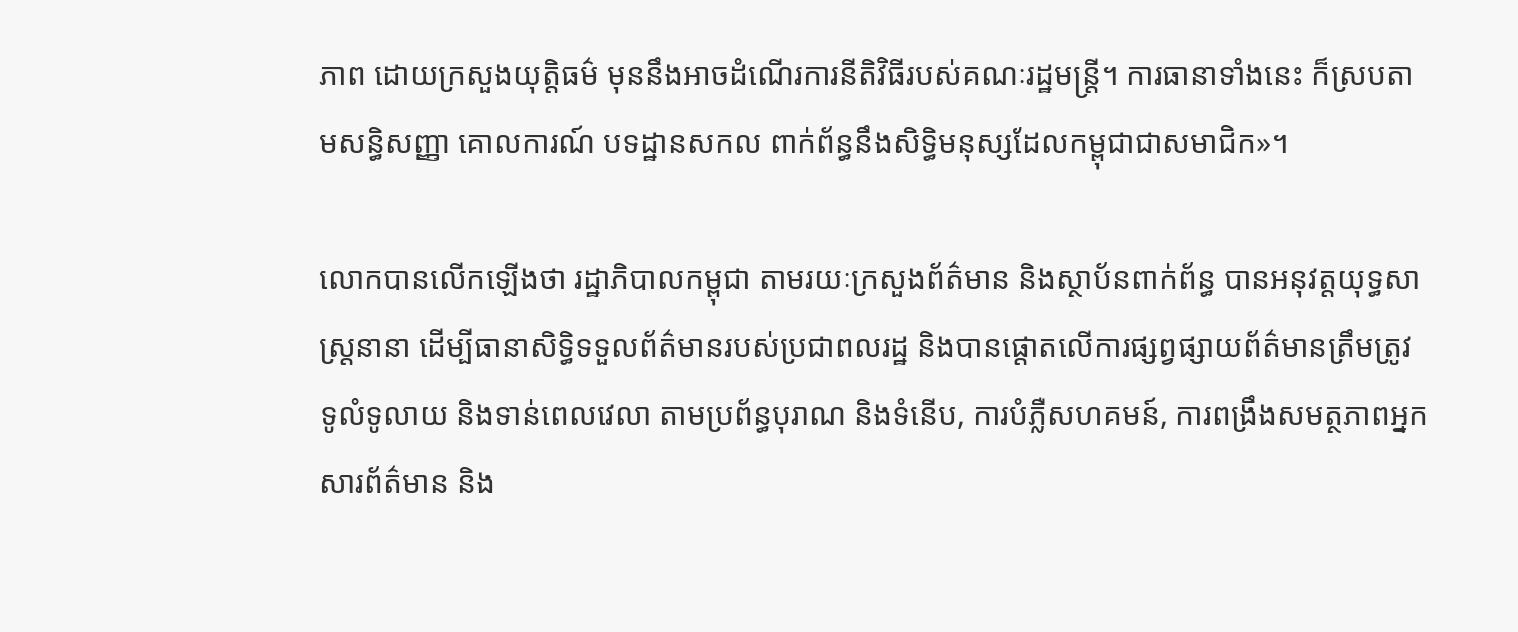ភាព ដោយក្រសួងយុត្តិធម៌ មុននឹងអាចដំណើរការនីតិវិធីរបស់គណៈរដ្ឋមន្ត្រី។ ការធានាទាំងនេះ ក៏ស្របតាមសន្ធិសញ្ញា គោលការណ៍ បទដ្ឋានសកល ពាក់ព័ន្ធនឹងសិទ្ធិមនុស្សដែលកម្ពុជាជាសមាជិក»។

លោកបានលើកឡើងថា រដ្ឋាភិបាលកម្ពុជា តាមរយៈក្រសួងព័ត៌មាន និងស្ថាប័នពាក់ព័ន្ធ បានអនុវត្តយុទ្ធសាស្ត្រនានា ដើម្បីធានាសិទ្ធិទទួលព័ត៌មានរបស់ប្រជាពលរដ្ឋ និងបានផ្តោតលើការផ្សព្វផ្សាយព័ត៌មានត្រឹមត្រូវ ទូលំទូលាយ និងទាន់ពេលវេលា តាមប្រព័ន្ធបុរាណ និងទំនើប, ការបំភ្លឺសហគមន៍, ការពង្រឹងសមត្ថភាពអ្នកសារព័ត៌មាន និង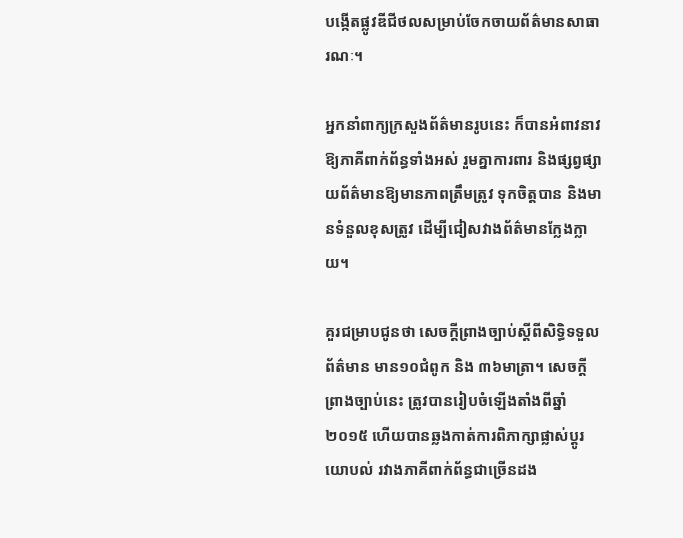បង្កើតផ្លូវឌីជីថលសម្រាប់ចែកចាយព័ត៌មានសាធារណៈ។

អ្នកនាំពាក្យក្រសួងព័ត៌មានរូបនេះ ក៏បានអំពាវនាវឱ្យភាគីពាក់ព័ន្ធទាំងអស់ រួមគ្នាការពារ និងផ្សព្វផ្សាយព័ត៌មានឱ្យមានភាពត្រឹមត្រូវ ទុកចិត្តបាន និងមានទំនួលខុសត្រូវ ដើម្បីជៀសវាងព័ត៌មានក្លែងក្លាយ។

គួរជម្រាបជូនថា សេចក្តីព្រាងច្បាប់ស្តីពីសិទិ្ធទទួលព័ត៌មាន មាន១០ជំពូក និង ៣៦មាត្រា។ សេចក្ដីព្រាងច្បាប់នេះ ត្រូវបានរៀបចំឡើងតាំងពីឆ្នាំ២០១៥ ហើយបានឆ្លងកាត់ការពិភាក្សាផ្លាស់ប្តូរយោបល់ រវាងភាគីពាក់ព័ន្ធជាច្រើនដង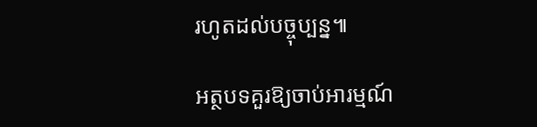រហូតដល់បច្ចុប្បន្ន៕

អត្ថបទគួរឱ្យចាប់អារម្មណ៍